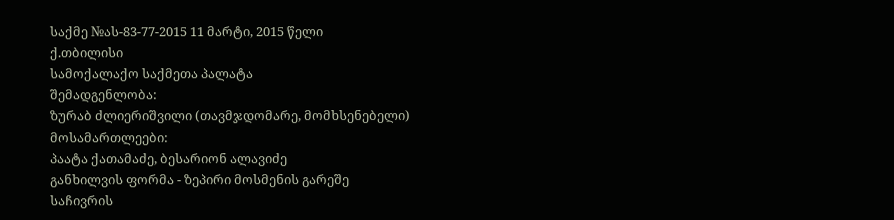საქმე №ას-83-77-2015 11 მარტი, 2015 წელი
ქ.თბილისი
სამოქალაქო საქმეთა პალატა
შემადგენლობა:
ზურაბ ძლიერიშვილი (თავმჯდომარე, მომხსენებელი)
მოსამართლეები:
პაატა ქათამაძე, ბესარიონ ალავიძე
განხილვის ფორმა - ზეპირი მოსმენის გარეშე
საჩივრის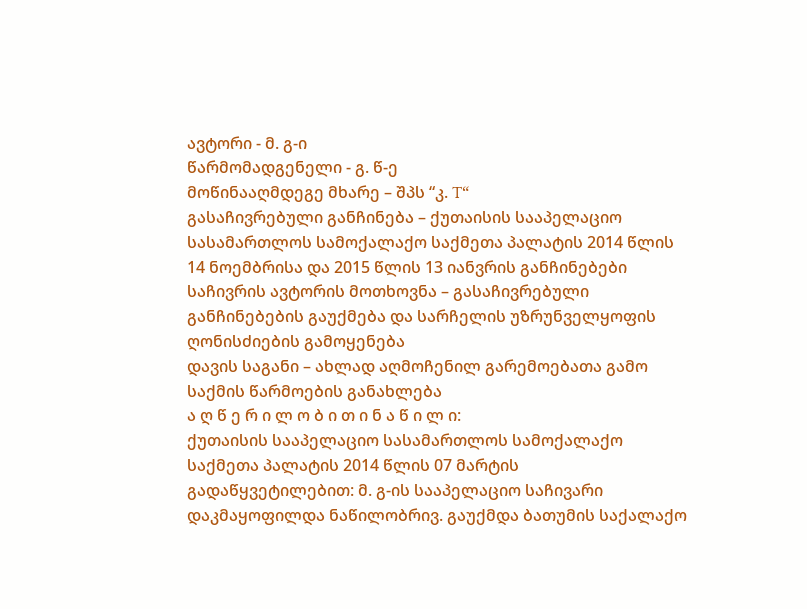ავტორი - მ. გ-ი
წარმომადგენელი - გ. წ-ე
მოწინააღმდეგე მხარე – შპს “კ. T“
გასაჩივრებული განჩინება – ქუთაისის სააპელაციო სასამართლოს სამოქალაქო საქმეთა პალატის 2014 წლის 14 ნოემბრისა და 2015 წლის 13 იანვრის განჩინებები
საჩივრის ავტორის მოთხოვნა – გასაჩივრებული განჩინებების გაუქმება და სარჩელის უზრუნველყოფის ღონისძიების გამოყენება
დავის საგანი – ახლად აღმოჩენილ გარემოებათა გამო საქმის წარმოების განახლება
ა ღ წ ე რ ი ლ ო ბ ი თ ი ნ ა წ ი ლ ი:
ქუთაისის სააპელაციო სასამართლოს სამოქალაქო საქმეთა პალატის 2014 წლის 07 მარტის გადაწყვეტილებით: მ. გ-ის სააპელაციო საჩივარი დაკმაყოფილდა ნაწილობრივ. გაუქმდა ბათუმის საქალაქო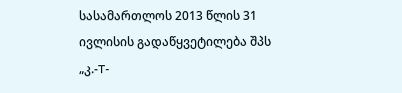სასამართლოს 2013 წლის 31 ივლისის გადაწყვეტილება შპს „კ.-T-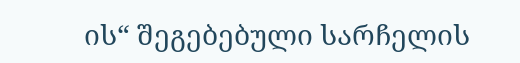ის“ შეგებებული სარჩელის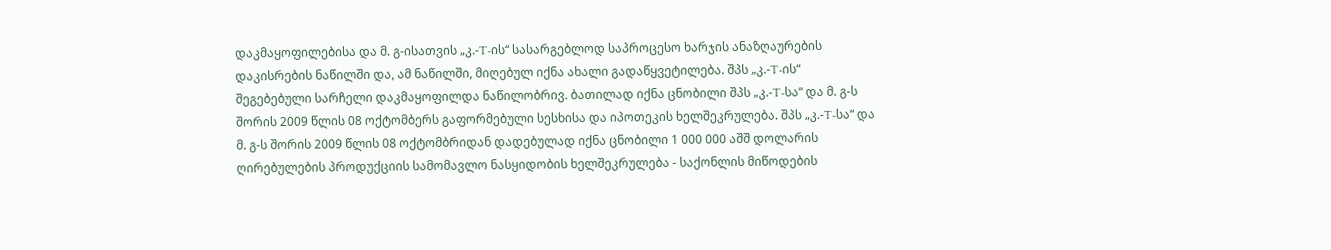დაკმაყოფილებისა და მ. გ-ისათვის „კ.-T-ის“ სასარგებლოდ საპროცესო ხარჯის ანაზღაურების დაკისრების ნაწილში და, ამ ნაწილში, მიღებულ იქნა ახალი გადაწყვეტილება. შპს „კ.-T-ის“ შეგებებული სარჩელი დაკმაყოფილდა ნაწილობრივ. ბათილად იქნა ცნობილი შპს „კ.-T-სა“ და მ. გ-ს შორის 2009 წლის 08 ოქტომბერს გაფორმებული სესხისა და იპოთეკის ხელშეკრულება. შპს „კ.-T-სა“ და მ. გ-ს შორის 2009 წლის 08 ოქტომბრიდან დადებულად იქნა ცნობილი 1 000 000 აშშ დოლარის ღირებულების პროდუქციის სამომავლო ნასყიდობის ხელშეკრულება - საქონლის მიწოდების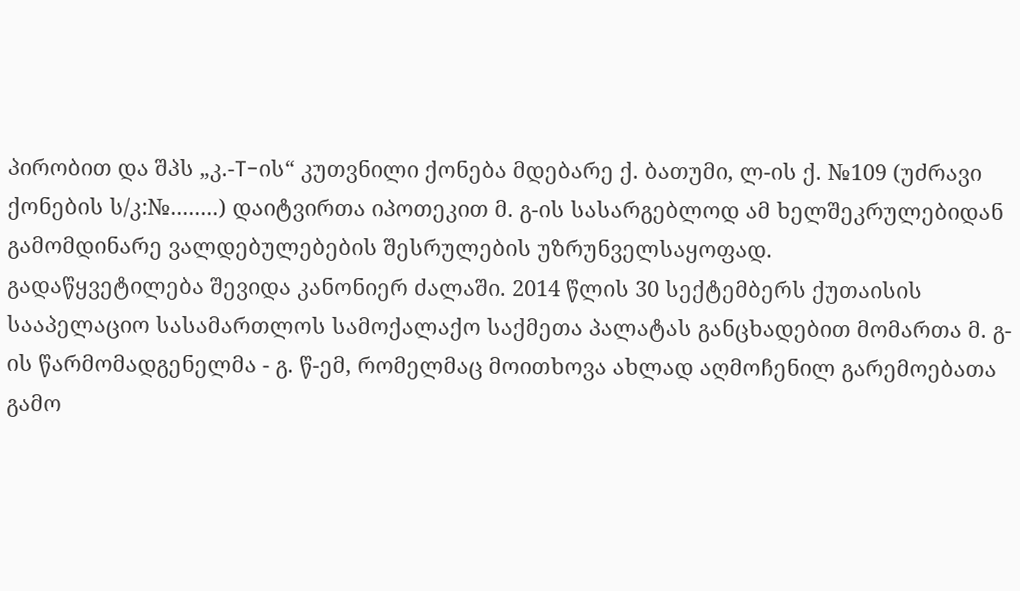პირობით და შპს „კ.-T-ის“ კუთვნილი ქონება მდებარე ქ. ბათუმი, ლ-ის ქ. №109 (უძრავი ქონების ს/კ:№........) დაიტვირთა იპოთეკით მ. გ-ის სასარგებლოდ ამ ხელშეკრულებიდან გამომდინარე ვალდებულებების შესრულების უზრუნველსაყოფად.
გადაწყვეტილება შევიდა კანონიერ ძალაში. 2014 წლის 30 სექტემბერს ქუთაისის სააპელაციო სასამართლოს სამოქალაქო საქმეთა პალატას განცხადებით მომართა მ. გ-ის წარმომადგენელმა - გ. წ-ემ, რომელმაც მოითხოვა ახლად აღმოჩენილ გარემოებათა გამო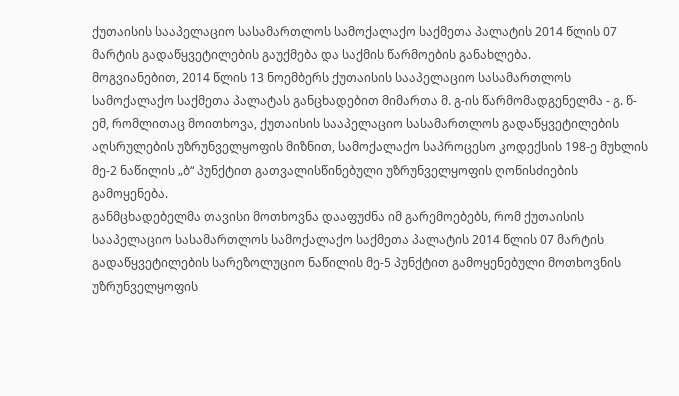ქუთაისის სააპელაციო სასამართლოს სამოქალაქო საქმეთა პალატის 2014 წლის 07 მარტის გადაწყვეტილების გაუქმება და საქმის წარმოების განახლება.
მოგვიანებით, 2014 წლის 13 ნოემბერს ქუთაისის სააპელაციო სასამართლოს სამოქალაქო საქმეთა პალატას განცხადებით მიმართა მ. გ-ის წარმომადგენელმა - გ. წ-ემ, რომლითაც მოითხოვა, ქუთაისის სააპელაციო სასამართლოს გადაწყვეტილების აღსრულების უზრუნველყოფის მიზნით, სამოქალაქო საპროცესო კოდექსის 198-ე მუხლის მე-2 ნაწილის „ბ“ პუნქტით გათვალისწინებული უზრუნველყოფის ღონისძიების გამოყენება.
განმცხადებელმა თავისი მოთხოვნა დააფუძნა იმ გარემოებებს, რომ ქუთაისის სააპელაციო სასამართლოს სამოქალაქო საქმეთა პალატის 2014 წლის 07 მარტის გადაწყვეტილების სარეზოლუციო ნაწილის მე-5 პუნქტით გამოყენებული მოთხოვნის უზრუნველყოფის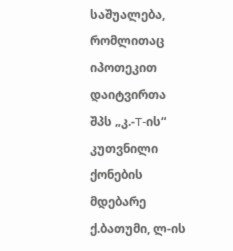საშუალება, რომლითაც იპოთეკით დაიტვირთა შპს „კ.-T-ის“ კუთვნილი ქონების მდებარე ქ.ბათუმი, ლ-ის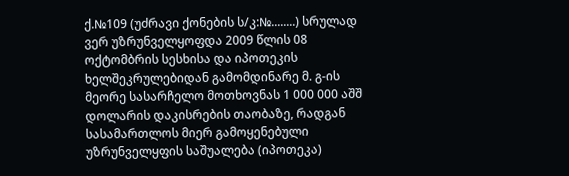ქ.№109 (უძრავი ქონების ს/კ:№........) სრულად ვერ უზრუნველყოფდა 2009 წლის 08 ოქტომბრის სესხისა და იპოთეკის ხელშეკრულებიდან გამომდინარე მ. გ-ის მეორე სასარჩელო მოთხოვნას 1 000 000 აშშ დოლარის დაკისრების თაობაზე, რადგან სასამართლოს მიერ გამოყენებული უზრუნველყფის საშუალება (იპოთეკა)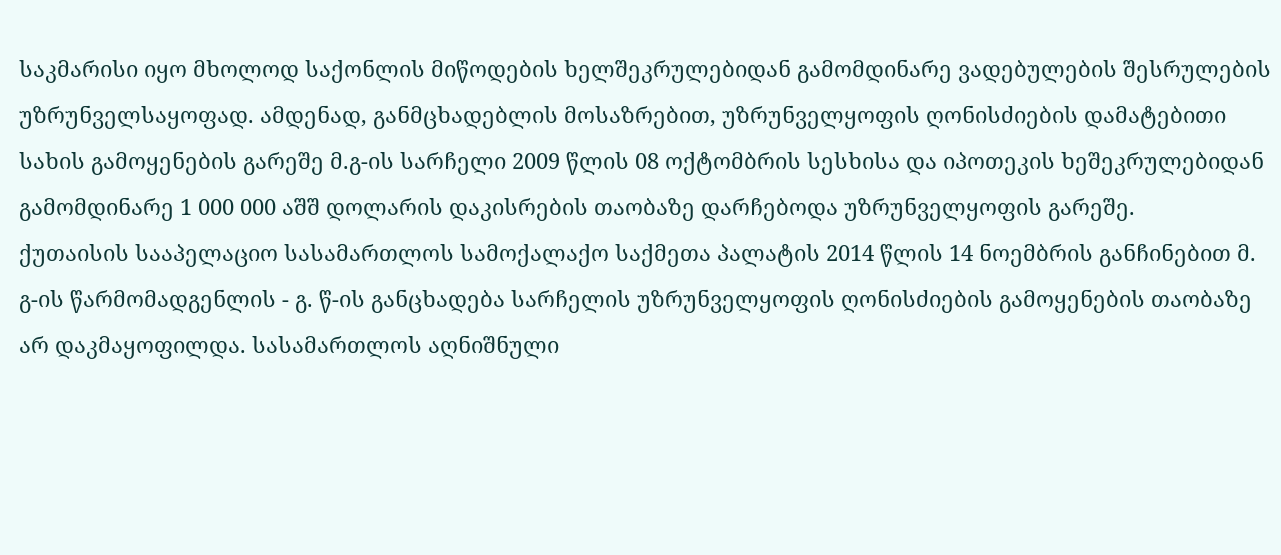საკმარისი იყო მხოლოდ საქონლის მიწოდების ხელშეკრულებიდან გამომდინარე ვადებულების შესრულების უზრუნველსაყოფად. ამდენად, განმცხადებლის მოსაზრებით, უზრუნველყოფის ღონისძიების დამატებითი სახის გამოყენების გარეშე მ.გ-ის სარჩელი 2009 წლის 08 ოქტომბრის სესხისა და იპოთეკის ხეშეკრულებიდან გამომდინარე 1 000 000 აშშ დოლარის დაკისრების თაობაზე დარჩებოდა უზრუნველყოფის გარეშე.
ქუთაისის სააპელაციო სასამართლოს სამოქალაქო საქმეთა პალატის 2014 წლის 14 ნოემბრის განჩინებით მ. გ-ის წარმომადგენლის - გ. წ-ის განცხადება სარჩელის უზრუნველყოფის ღონისძიების გამოყენების თაობაზე არ დაკმაყოფილდა. სასამართლოს აღნიშნული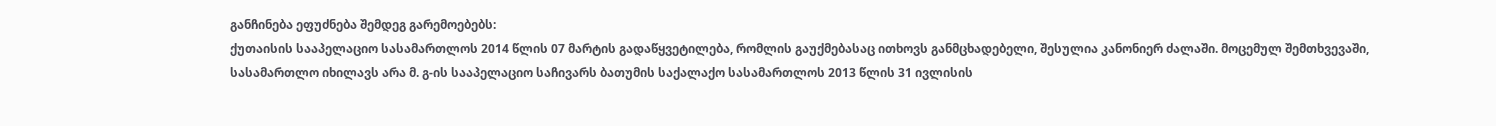განჩინება ეფუძნება შემდეგ გარემოებებს:
ქუთაისის სააპელაციო სასამართლოს 2014 წლის 07 მარტის გადაწყვეტილება, რომლის გაუქმებასაც ითხოვს განმცხადებელი, შესულია კანონიერ ძალაში. მოცემულ შემთხვევაში, სასამართლო იხილავს არა მ. გ-ის სააპელაციო საჩივარს ბათუმის საქალაქო სასამართლოს 2013 წლის 31 ივლისის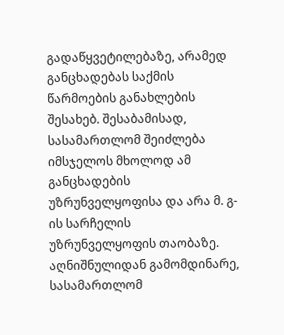გადაწყვეტილებაზე, არამედ განცხადებას საქმის წარმოების განახლების შესახებ. შესაბამისად, სასამართლომ შეიძლება იმსჯელოს მხოლოდ ამ განცხადების უზრუნველყოფისა და არა მ. გ-ის სარჩელის უზრუნველყოფის თაობაზე. აღნიშნულიდან გამომდინარე, სასამართლომ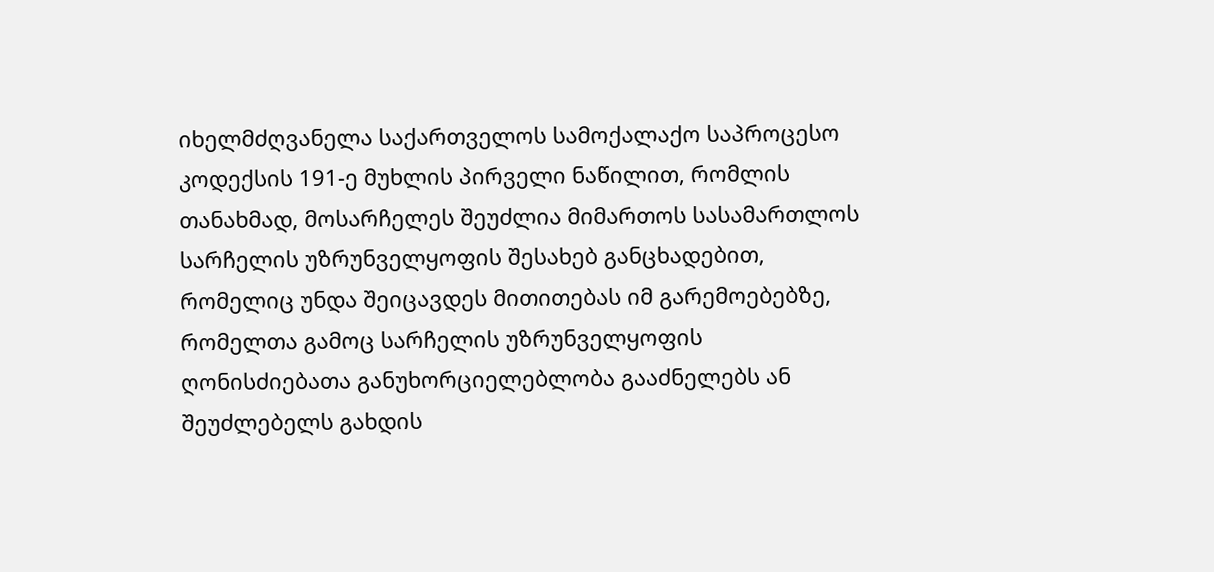იხელმძღვანელა საქართველოს სამოქალაქო საპროცესო კოდექსის 191-ე მუხლის პირველი ნაწილით, რომლის თანახმად, მოსარჩელეს შეუძლია მიმართოს სასამართლოს სარჩელის უზრუნველყოფის შესახებ განცხადებით, რომელიც უნდა შეიცავდეს მითითებას იმ გარემოებებზე, რომელთა გამოც სარჩელის უზრუნველყოფის ღონისძიებათა განუხორციელებლობა გააძნელებს ან შეუძლებელს გახდის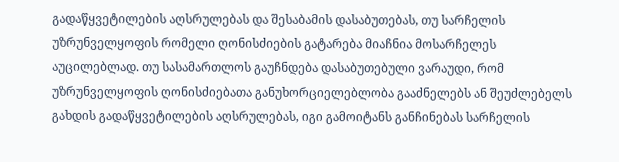გადაწყვეტილების აღსრულებას და შესაბამის დასაბუთებას, თუ სარჩელის უზრუნველყოფის რომელი ღონისძიების გატარება მიაჩნია მოსარჩელეს აუცილებლად. თუ სასამართლოს გაუჩნდება დასაბუთებული ვარაუდი, რომ უზრუნველყოფის ღონისძიებათა განუხორციელებლობა გააძნელებს ან შეუძლებელს გახდის გადაწყვეტილების აღსრულებას, იგი გამოიტანს განჩინებას სარჩელის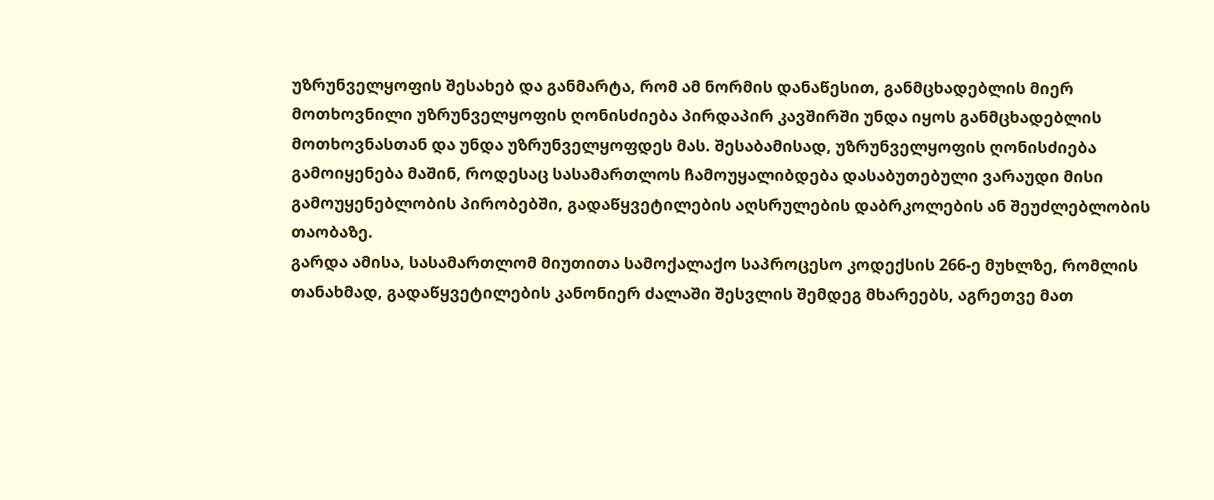უზრუნველყოფის შესახებ და განმარტა, რომ ამ ნორმის დანაწესით, განმცხადებლის მიერ მოთხოვნილი უზრუნველყოფის ღონისძიება პირდაპირ კავშირში უნდა იყოს განმცხადებლის მოთხოვნასთან და უნდა უზრუნველყოფდეს მას. შესაბამისად, უზრუნველყოფის ღონისძიება გამოიყენება მაშინ, როდესაც სასამართლოს ჩამოუყალიბდება დასაბუთებული ვარაუდი მისი გამოუყენებლობის პირობებში, გადაწყვეტილების აღსრულების დაბრკოლების ან შეუძლებლობის თაობაზე.
გარდა ამისა, სასამართლომ მიუთითა სამოქალაქო საპროცესო კოდექსის 266-ე მუხლზე, რომლის თანახმად, გადაწყვეტილების კანონიერ ძალაში შესვლის შემდეგ მხარეებს, აგრეთვე მათ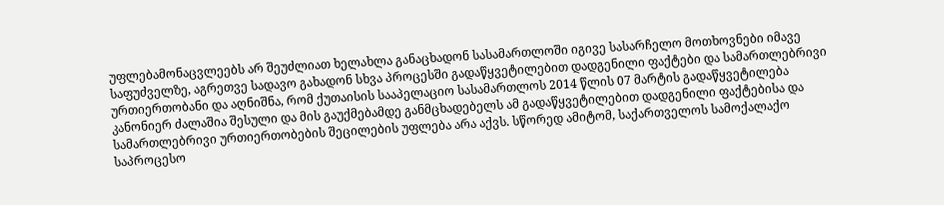უფლებამონაცვლეებს არ შეუძლიათ ხელახლა განაცხადონ სასამართლოში იგივე სასარჩელო მოთხოვნები იმავე საფუძველზე, აგრეთვე სადავო გახადონ სხვა პროცესში გადაწყვეტილებით დადგენილი ფაქტები და სამართლებრივი ურთიერთობანი და აღნიშნა, რომ ქუთაისის სააპელაციო სასამართლოს 2014 წლის 07 მარტის გადაწყვეტილება კანონიერ ძალაშია შესული და მის გაუქმებამდე განმცხადებელს ამ გადაწყვეტილებით დადგენილი ფაქტებისა და სამართლებრივი ურთიერთობების შეცილების უფლება არა აქვს. სწორედ ამიტომ, საქართველოს სამოქალაქო საპროცესო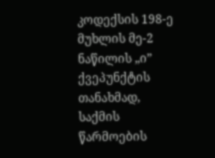კოდექსის 198-ე მუხლის მე-2 ნაწილის „ი” ქვეპუნქტის თანახმად, საქმის წარმოების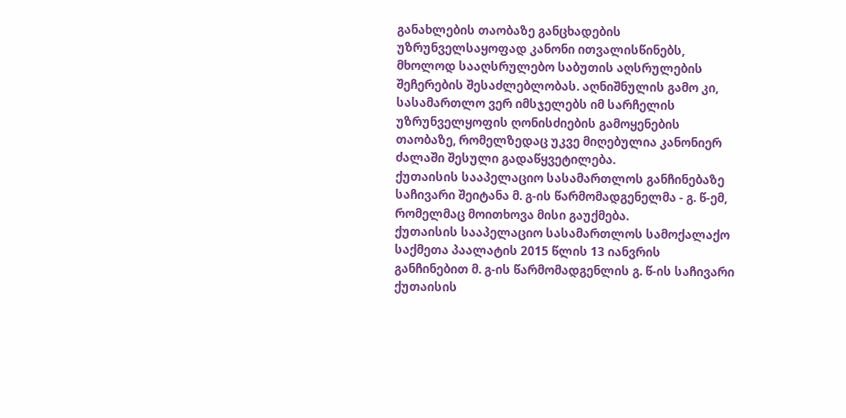განახლების თაობაზე განცხადების უზრუნველსაყოფად კანონი ითვალისწინებს, მხოლოდ სააღსრულებო საბუთის აღსრულების შეჩერების შესაძლებლობას. აღნიშნულის გამო კი, სასამართლო ვერ იმსჯელებს იმ სარჩელის უზრუნველყოფის ღონისძიების გამოყენების თაობაზე, რომელზედაც უკვე მიღებულია კანონიერ ძალაში შესული გადაწყვეტილება.
ქუთაისის სააპელაციო სასამართლოს განჩინებაზე საჩივარი შეიტანა მ. გ-ის წარმომადგენელმა - გ. წ-ემ, რომელმაც მოითხოვა მისი გაუქმება.
ქუთაისის სააპელაციო სასამართლოს სამოქალაქო საქმეთა პაალატის 2015 წლის 13 იანვრის განჩინებით მ. გ-ის წარმომადგენლის გ. წ-ის საჩივარი ქუთაისის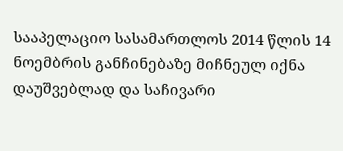სააპელაციო სასამართლოს 2014 წლის 14 ნოემბრის განჩინებაზე მიჩნეულ იქნა დაუშვებლად და საჩივარი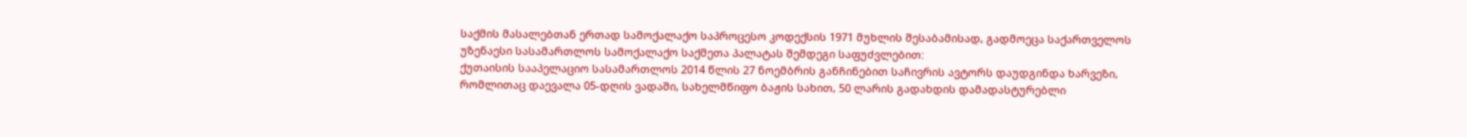საქმის მასალებთან ერთად სამოქალაქო საპროცესო კოდექსის 1971 მუხლის შესაბამისად, გადმოეცა საქართველოს უზენაესი სასამართლოს სამოქალაქო საქმეთა პალატას შემდეგი საფუძვლებით:
ქუთაისის სააპელაციო სასამართლოს 2014 წლის 27 ნოემბრის განჩინებით საჩივრის ავტორს დაუდგინდა ხარვეზი, რომლითაც დაევალა 05-დღის ვადაში, სახელმწიფო ბაჟის სახით, 50 ლარის გადახდის დამადასტურებლი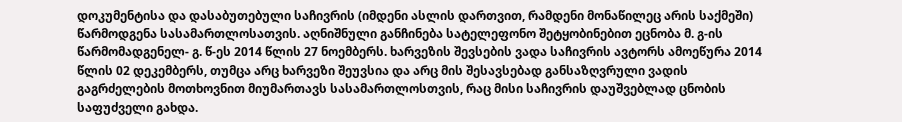დოკუმენტისა და დასაბუთებული საჩივრის (იმდენი ასლის დართვით, რამდენი მონაწილეც არის საქმეში) წარმოდგენა სასამართლოსათვის. აღნიშნული განჩინება სატელეფონო შეტყობინებით ეცნობა მ. გ-ის წარმომადგენელ- გ. წ-ეს 2014 წლის 27 ნოემბერს. ხარვეზის შევსების ვადა საჩივრის ავტორს ამოეწურა 2014 წლის 02 დეკემბერს, თუმცა არც ხარვეზი შეუვსია და არც მის შესავსებად განსაზღვრული ვადის გაგრძელების მოთხოვნით მიუმართავს სასამართლოსთვის, რაც მისი საჩივრის დაუშვებლად ცნობის საფუძველი გახდა.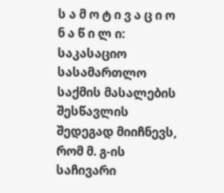ს ა მ ო ტ ი ვ ა ც ი ო ნ ა წ ი ლ ი:
საკასაციო სასამართლო საქმის მასალების შესწავლის შედეგად მიიჩნევს, რომ მ. გ-ის საჩივარი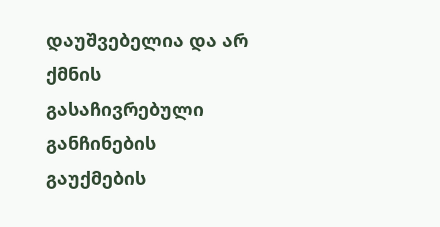დაუშვებელია და არ ქმნის გასაჩივრებული განჩინების გაუქმების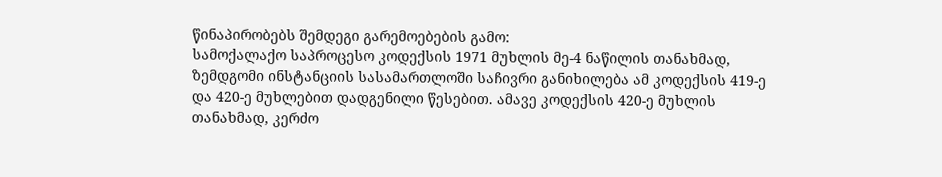წინაპირობებს შემდეგი გარემოებების გამო:
სამოქალაქო საპროცესო კოდექსის 1971 მუხლის მე-4 ნაწილის თანახმად, ზემდგომი ინსტანციის სასამართლოში საჩივრი განიხილება ამ კოდექსის 419-ე და 420-ე მუხლებით დადგენილი წესებით. ამავე კოდექსის 420-ე მუხლის თანახმად, კერძო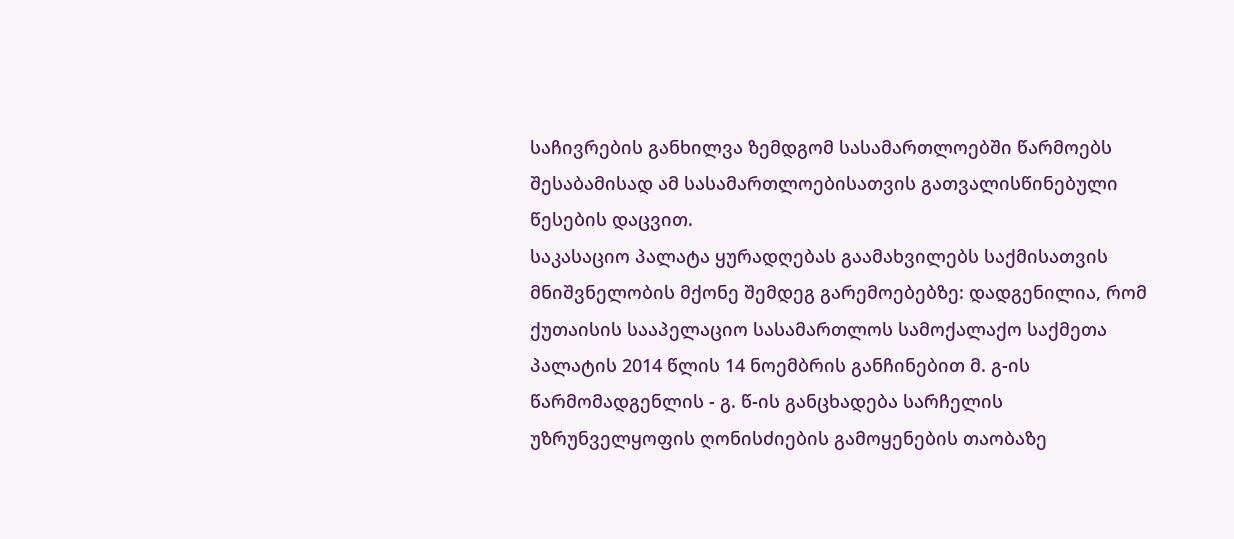საჩივრების განხილვა ზემდგომ სასამართლოებში წარმოებს შესაბამისად ამ სასამართლოებისათვის გათვალისწინებული წესების დაცვით.
საკასაციო პალატა ყურადღებას გაამახვილებს საქმისათვის მნიშვნელობის მქონე შემდეგ გარემოებებზე: დადგენილია, რომ ქუთაისის სააპელაციო სასამართლოს სამოქალაქო საქმეთა პალატის 2014 წლის 14 ნოემბრის განჩინებით მ. გ-ის წარმომადგენლის - გ. წ-ის განცხადება სარჩელის უზრუნველყოფის ღონისძიების გამოყენების თაობაზე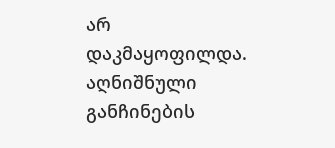არ დაკმაყოფილდა. აღნიშნული განჩინების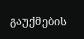გაუქმების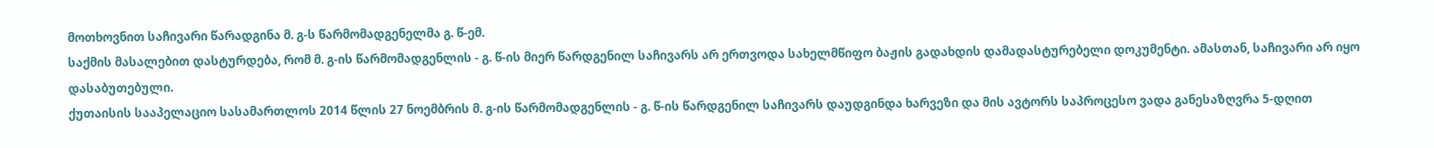მოთხოვნით საჩივარი წარადგინა მ. გ-ს წარმომადგენელმა გ. წ-ემ.
საქმის მასალებით დასტურდება, რომ მ. გ-ის წარმომადგენლის - გ. წ-ის მიერ წარდგენილ საჩივარს არ ერთვოდა სახელმწიფო ბაჟის გადახდის დამადასტურებელი დოკუმენტი. ამასთან, საჩივარი არ იყო დასაბუთებული.
ქუთაისის სააპელაციო სასამართლოს 2014 წლის 27 ნოემბრის მ. გ-ის წარმომადგენლის - გ. წ-ის წარდგენილ საჩივარს დაუდგინდა ხარვეზი და მის ავტორს საპროცესო ვადა განესაზღვრა 5-დღით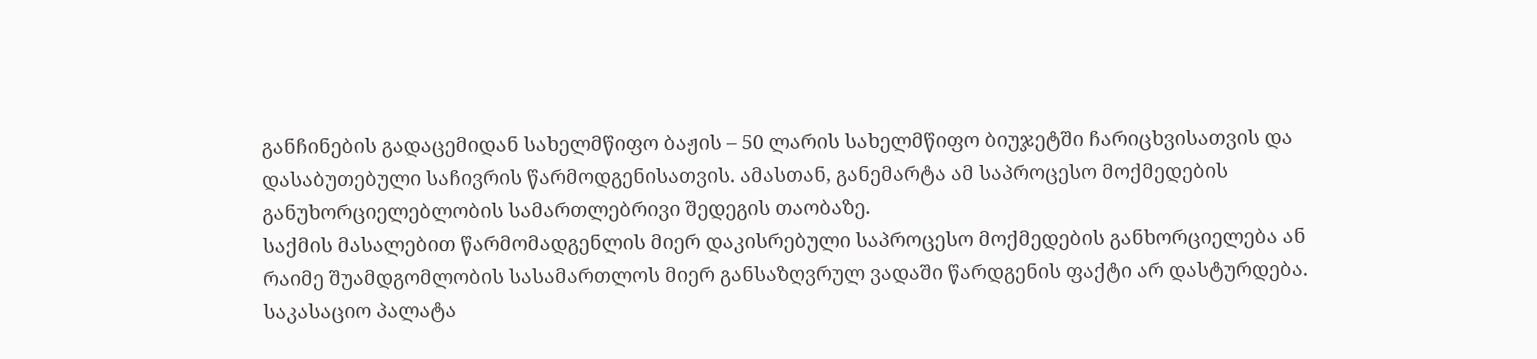განჩინების გადაცემიდან სახელმწიფო ბაჟის – 50 ლარის სახელმწიფო ბიუჯეტში ჩარიცხვისათვის და დასაბუთებული საჩივრის წარმოდგენისათვის. ამასთან, განემარტა ამ საპროცესო მოქმედების განუხორციელებლობის სამართლებრივი შედეგის თაობაზე.
საქმის მასალებით წარმომადგენლის მიერ დაკისრებული საპროცესო მოქმედების განხორციელება ან რაიმე შუამდგომლობის სასამართლოს მიერ განსაზღვრულ ვადაში წარდგენის ფაქტი არ დასტურდება.
საკასაციო პალატა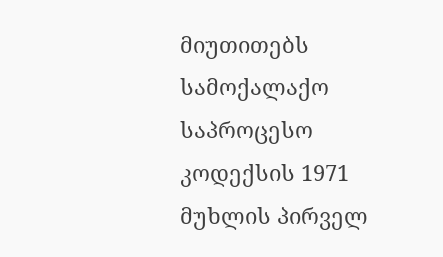მიუთითებს სამოქალაქო საპროცესო კოდექსის 1971 მუხლის პირველ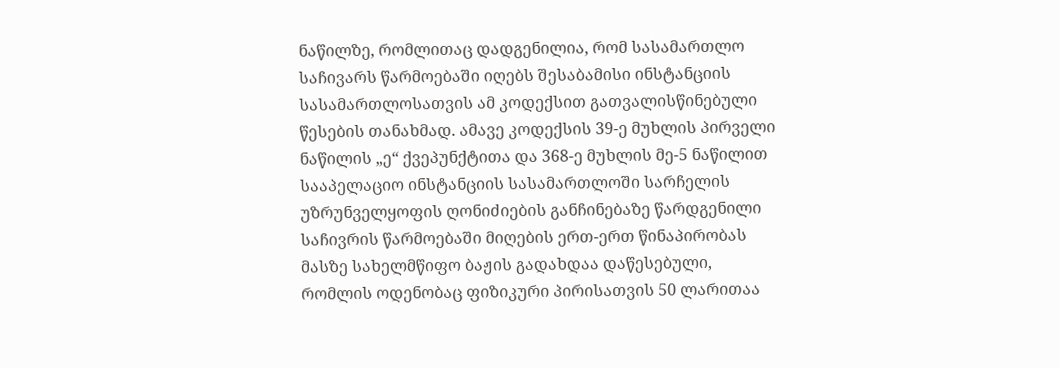ნაწილზე, რომლითაც დადგენილია, რომ სასამართლო საჩივარს წარმოებაში იღებს შესაბამისი ინსტანციის სასამართლოსათვის ამ კოდექსით გათვალისწინებული წესების თანახმად. ამავე კოდექსის 39-ე მუხლის პირველი ნაწილის „ე“ ქვეპუნქტითა და 368-ე მუხლის მე-5 ნაწილით სააპელაციო ინსტანციის სასამართლოში სარჩელის უზრუნველყოფის ღონიძიების განჩინებაზე წარდგენილი საჩივრის წარმოებაში მიღების ერთ-ერთ წინაპირობას მასზე სახელმწიფო ბაჟის გადახდაა დაწესებული, რომლის ოდენობაც ფიზიკური პირისათვის 50 ლარითაა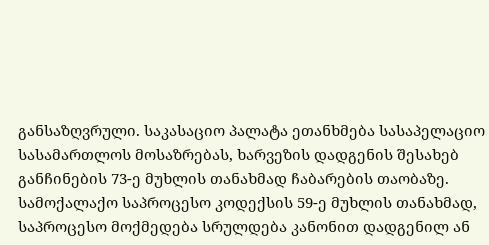განსაზღვრული. საკასაციო პალატა ეთანხმება სასაპელაციო სასამართლოს მოსაზრებას, ხარვეზის დადგენის შესახებ განჩინების 73-ე მუხლის თანახმად ჩაბარების თაობაზე.
სამოქალაქო საპროცესო კოდექსის 59-ე მუხლის თანახმად, საპროცესო მოქმედება სრულდება კანონით დადგენილ ან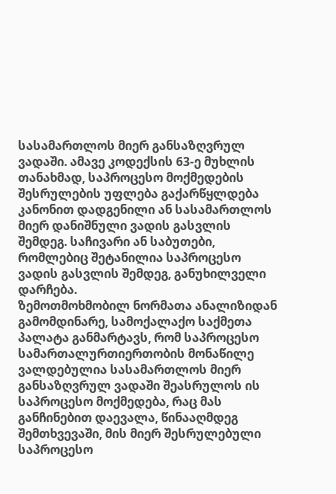სასამართლოს მიერ განსაზღვრულ ვადაში. ამავე კოდექსის 63-ე მუხლის თანახმად, საპროცესო მოქმედების შესრულების უფლება გაქარწყლდება კანონით დადგენილი ან სასამართლოს მიერ დანიშნული ვადის გასვლის შემდეგ. საჩივარი ან საბუთები, რომლებიც შეტანილია საპროცესო ვადის გასვლის შემდეგ, განუხილველი დარჩება.
ზემოთმოხმობილ ნორმათა ანალიზიდან გამომდინარე, სამოქალაქო საქმეთა პალატა განმარტავს, რომ საპროცესო სამართალურთიერთობის მონაწილე ვალდებულია სასამართლოს მიერ განსაზღვრულ ვადაში შეასრულოს ის საპროცესო მოქმედება, რაც მას განჩინებით დაევალა, წინააღმდეგ შემთხვევაში, მის მიერ შესრულებული საპროცესო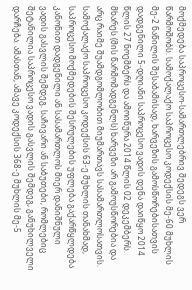მოქმედება საპროცესო-სამართლებრივ შედეგს ვერ წარმოშობს. სამოქალაქო საპროცესო კოდექსის მე-60 მუხლის მე-2 ნაწილის შესაბამისად, ხარვეზის გამოსწორებისათვის დადგენილი 5-დღიანი საპროცესო ვადის დენა დაიწყო 2014 წლის 27 ნოემბერს და ამოიწურა 2014 წლის 02 დეკემბერს. მხარეს (მის წარმომადგენლს) ხარვეზი არ გამოუსწორებია და არც რაიმე შუამდგომლობით მიუმართავს სასამართლოსათვის.
სამოქალაქო საპროცესო კოდექსის 63-ე მუხლის თანახმად, საპროცესო მოქმედების შესრულების უფლება გაქარწყლდება კანონით დადგენილი ან სასამართლოს მიერ დანიშნული ვადის გასვლის შემდეგ. საჩივარი ან საბუთები, რომლებიც შეტანილია საპროცესო ვადის გასვლის შემდეგ, განუხილველი დარჩება. ამასთან, ამავე კოდექსის 368-ე მუხლის მე-5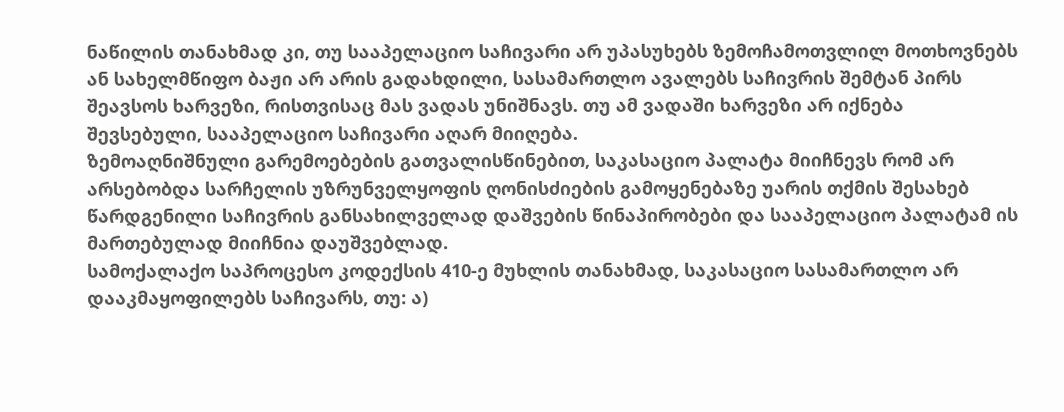ნაწილის თანახმად კი, თუ სააპელაციო საჩივარი არ უპასუხებს ზემოჩამოთვლილ მოთხოვნებს ან სახელმწიფო ბაჟი არ არის გადახდილი, სასამართლო ავალებს საჩივრის შემტან პირს შეავსოს ხარვეზი, რისთვისაც მას ვადას უნიშნავს. თუ ამ ვადაში ხარვეზი არ იქნება შევსებული, სააპელაციო საჩივარი აღარ მიიღება.
ზემოაღნიშნული გარემოებების გათვალისწინებით, საკასაციო პალატა მიიჩნევს რომ არ არსებობდა სარჩელის უზრუნველყოფის ღონისძიების გამოყენებაზე უარის თქმის შესახებ წარდგენილი საჩივრის განსახილველად დაშვების წინაპირობები და სააპელაციო პალატამ ის მართებულად მიიჩნია დაუშვებლად.
სამოქალაქო საპროცესო კოდექსის 410-ე მუხლის თანახმად, საკასაციო სასამართლო არ დააკმაყოფილებს საჩივარს, თუ: ა)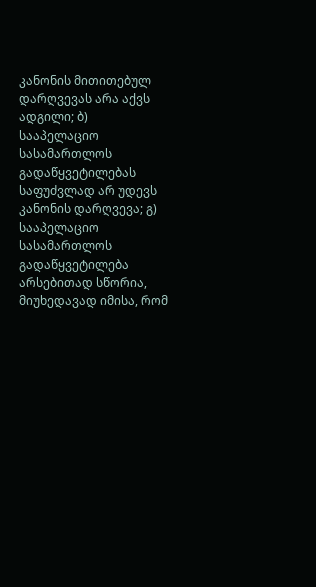კანონის მითითებულ დარღვევას არა აქვს ადგილი; ბ) სააპელაციო სასამართლოს გადაწყვეტილებას საფუძვლად არ უდევს კანონის დარღვევა; გ) სააპელაციო სასამართლოს გადაწყვეტილება არსებითად სწორია, მიუხედავად იმისა, რომ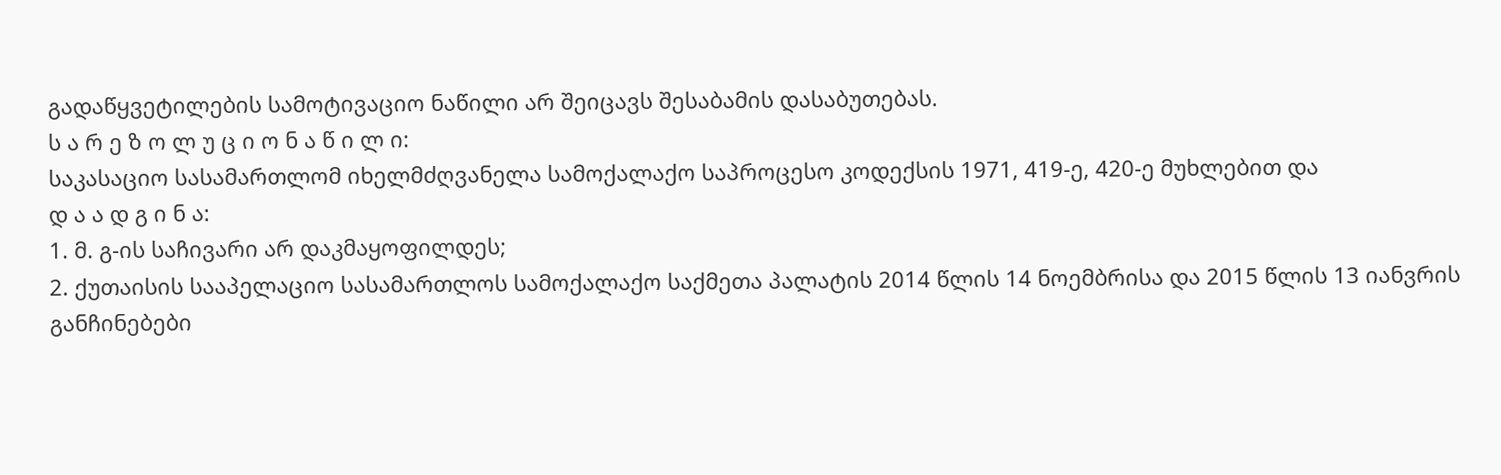გადაწყვეტილების სამოტივაციო ნაწილი არ შეიცავს შესაბამის დასაბუთებას.
ს ა რ ე ზ ო ლ უ ც ი ო ნ ა წ ი ლ ი:
საკასაციო სასამართლომ იხელმძღვანელა სამოქალაქო საპროცესო კოდექსის 1971, 419-ე, 420-ე მუხლებით და
დ ა ა დ გ ი ნ ა:
1. მ. გ-ის საჩივარი არ დაკმაყოფილდეს;
2. ქუთაისის სააპელაციო სასამართლოს სამოქალაქო საქმეთა პალატის 2014 წლის 14 ნოემბრისა და 2015 წლის 13 იანვრის განჩინებები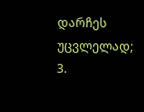დარჩეს უცვლელად;
3.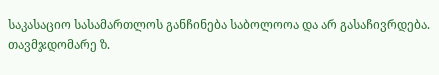საკასაციო სასამართლოს განჩინება საბოლოოა და არ გასაჩივრდება.
თავმჯდომარე ზ.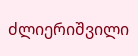ძლიერიშვილი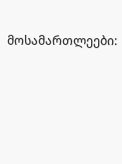მოსამართლეები: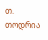თ. თოდრია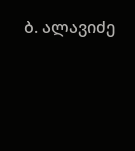ბ. ალავიძე